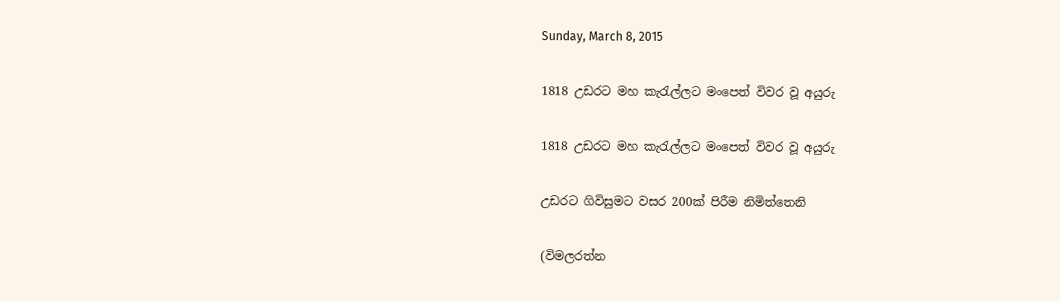Sunday, March 8, 2015

1818 උඩරට මහ කැරැල්ලට මංපෙත් විවර වූ අයුරු

1818 උඩරට මහ කැරැල්ලට මංපෙත් විවර වූ අයුරු

උඩරට ගිවිසුමට වසර 200ක් පිරීම නිමිත්තෙනි

(විමලරත්න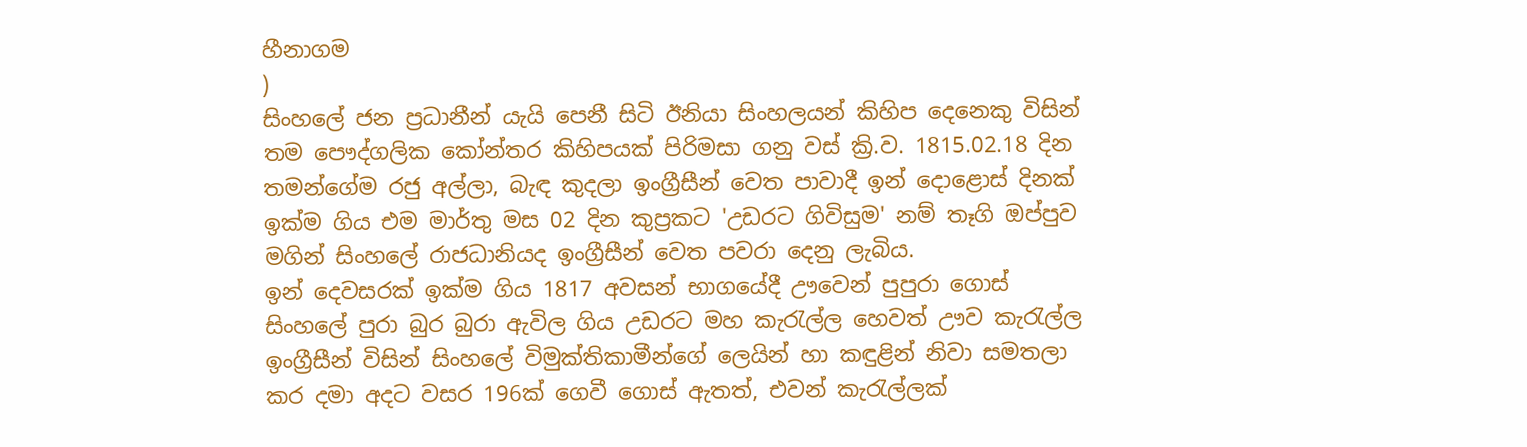හීනාගම
)
සිංහ‍ලේ ජන ප්‍රධානීන් යැයි පෙනී සිටි ඊනියා සිංහලයන් කිහිප දෙනෙකු විසින් තම පෞද්ගලික කෝන්තර කිහිපයක් පිරිමසා ගනු වස් ක්‍රි.ව. 1815.02.18 දින තමන්ගේම රජු අල්ලා, බැඳ කුදලා ඉංග්‍රීසීන් වෙත පාවාදී ඉන් දොළොස් දිනක් ඉක්ම ගිය එම මාර්තු මස 02 දින කුප්‍රකට 'උඩරට ගිවිසුම' නම් තෑගි ඔප්පුව මගින් සිංහ‍ලේ රාජධානියද ඉංග්‍රීසීන් වෙත පවරා දෙනු ලැබිය.
ඉන් දෙවසරක් ඉක්ම ගිය 1817 අවසන් භාගයේදී ඌවෙන් පුපුරා ගොස් සිංහ‍ලේ පුරා බුර බුරා ඇවිල ගිය උඩරට මහ කැරැල්ල හෙවත් ඌව කැරැල්ල ඉංග්‍රීසීන් විසින් සිංහ‍ලේ විමුක්තිකාමීන්ගේ ලෙයින් හා කඳුළින් නිවා සමතලා කර දමා අදට වසර 196ක් ගෙවී ගොස් ඇතත්, එවන් කැරැල්ලක්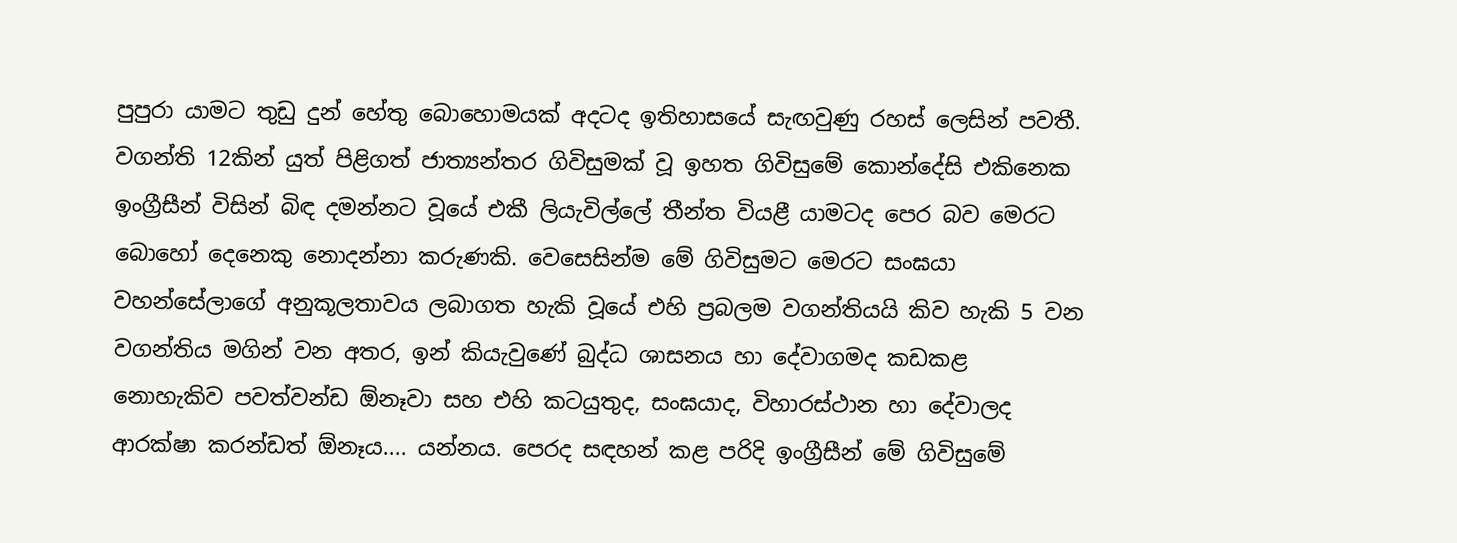පුපුරා යාමට තුඩු දුන් හේතු බොහොමයක් අදටද ඉතිහාසයේ සැඟවුණු රහස් ලෙසින් පවතී.
වගන්ති 12කින් යුත් පිළිගත් ජාත්‍යන්තර ගිවිසුමක් වූ ඉහත ගිවිසුමේ කොන්දේසි එකිනෙක ඉංග්‍රීසීන් විසින් බිඳ දමන්නට වූයේ එකී ලියැවිල්‍ලේ තීන්ත වියළී යාමටද පෙර බව මෙරට බොහෝ දෙනෙකු නොදන්නා කරුණකි. වෙසෙසින්ම මේ ගිවිසුමට මෙරට සංඝයා වහන්සේලාගේ අනුකූලතාවය ලබාගත හැකි වූයේ එහි ප්‍රබලම වගන්තියයි කිව හැකි 5 වන වගන්තිය මගින් වන අතර, ඉන් කියැවුණේ බුද්ධ ශාසනය හා දේවාගමද කඩකළ නොහැකිව පවත්වන්ඩ ඕනෑවා සහ එහි කටයුතුද, සංඝයාද, විහාරස්ථාන හා දේවාලද ආරක්ෂා කරන්ඩත් ඕනෑය.... යන්නය. පෙරද සඳහන් කළ පරිදි ඉංග්‍රීසීන් මේ ගිවිසුමේ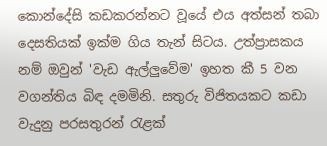කොන්දේසි කඩකරන්නට වූයේ එය අත්සන් තබා දෙසතියක් ඉක්ම ගිය තැන් සිටය. උත්ප්‍රාසකය නම් ඔවුන් 'වැඩ ඇල්ලුවේම' ඉහත කී 5 වන වගන්තිය බිඳ දමමිනි. සතුරු විජිතයකට කඩා වැදුනු පරසතුරන් රැළක්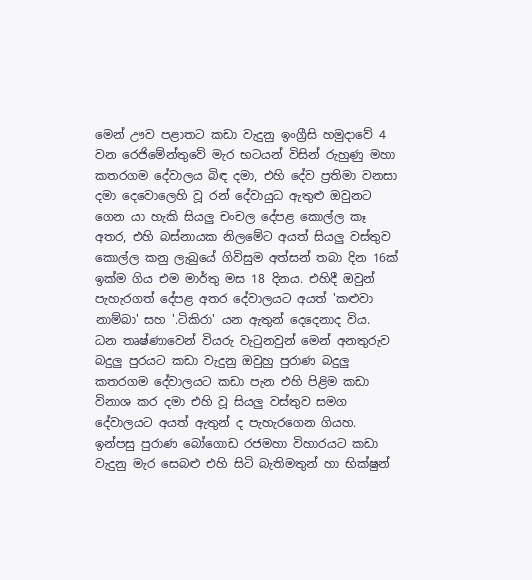මෙන් ඌව පළාතට කඩා වැදුනු ඉංග්‍රීසි හමුදාවේ 4 වන රෙජිමේන්තුවේ මැර භටයන් විසින් රුහුණු මහා කතරගම දේවාලය බිඳ දමා, එහි දේව ප්‍රතිමා වනසා දමා දෙවොලෙහි වූ රන් දේවායුධ ඇතුළු ඔවුනට ගෙන යා හැකි සියලු චංචල දේපළ කොල්ල කෑ අතර, එහි බස්නායක නිලමේට අයත් සියලු වස්තුව කොල්ල කනු ලැබුයේ ගිවිසුම අත්සන් තබා දින 16ක් ඉක්ම ගිය එම මාර්තු මස 18 දිනය. එහිදී ඔවුන් පැහැරගත් දේපළ අතර දේවාලයට අයත් 'කළුවා නාම්බා' සහ '.ටිකිරා' යන ඇතුන් දෙදෙනාද විය.
ධන තෘෂ්ණාවෙන් වියරු වැටුනවුන් මෙන් අනතුරුව බදුලු පුරයට කඩා වැදුනු ඔවුහු පුරාණ බදුලු කතරගම දේවාලයට කඩා පැන එහි පිළිම කඩා විනාශ කර දමා එහි වූ සියලු වස්තුව සමග දේවාලයට අයත් ඇතුන් ද පැහැරගෙන ගියහ.  ඉන්පසු පුරාණ බෝගොඩ රජමහා විහාරයට කඩා වැදුනු මැර සෙබළු එහි සිටි බැතිමතුන් හා භික්ෂුන්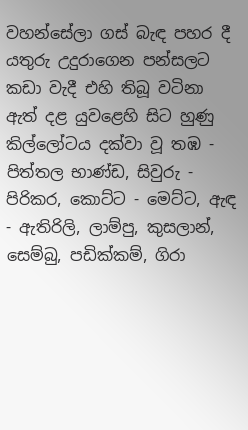වහන්සේලා ගස් බැඳ පහර දී යතුරු උදුරාගෙන පන්සලට කඩා වැදී එහි තිබූ වටිනා ඇත් දළ යුවළෙහි සිට හුණු කිල්ලෝටය දක්වා වූ තඹ - පිත්තල භාණ්ඩ, සිවුරු - පිරිකර, කොට්ට - මෙට්ට, ඇඳ - ඇතිරිලි, ලාම්පු, කුසලාන්, සෙම්බු, පඩික්කම්, ගිරා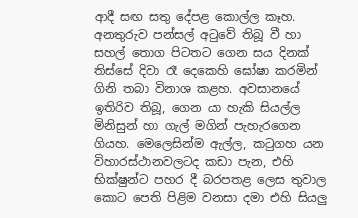ආදී සඟ සතු දේපළ කොල්ල කෑහ. අනතුරුව පන්සල් අටුවේ තිබූ වී හා සහල් තොග පිටතට ගෙන සය දිනක් තිස්සේ දිවා රෑ දෙකෙහි ඝෝෂා කරමින් ගිනි තබා විනාශ කළහ. අවසානයේ ඉතිරිව තිබූ, ගෙන යා හැකි සියල්ල මිනිසුන් හා ගැල් මගින් පැහැරගෙන ගියහ. මෙලෙසින්ම ඇල්ල, කටුගහ යන විහාරස්ථානවලටද කඩා පැන, එහි භික්ෂුන්ට පහර දී බරපතළ ලෙස තුවාල කොට පෙති පිළිම වනසා දමා එහි සියලු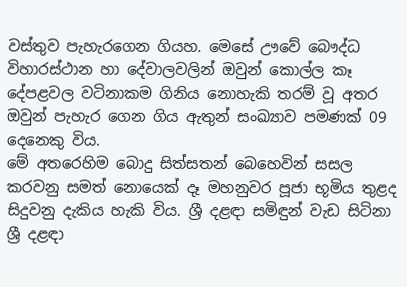වස්තුව පැහැරගෙන ගියහ. මෙසේ ඌවේ බෞද්ධ විහාරස්ථාන හා දේවාලවලින් ඔවුන් කොල්ල කෑ දේපළවල වටිනාකම ගිනිය නොහැකි තරම් වූ අතර ඔවුන් පැහැර ගෙන ගිය ඇතුන් සංඛ්‍යාව පමණක් 09 දෙනෙකු විය.
මේ අතරෙහිම බොදු සිත්සතන් බෙහෙවින් සසල කරවනු සමත් නොයෙක් දෑ මහනුවර පූජා භූමිය තුළද සිදුවනු දැකිය හැකි විය. ශ්‍රී දළඳා සමිඳුන් වැඩ සිටිනා ශ්‍රී දළඳා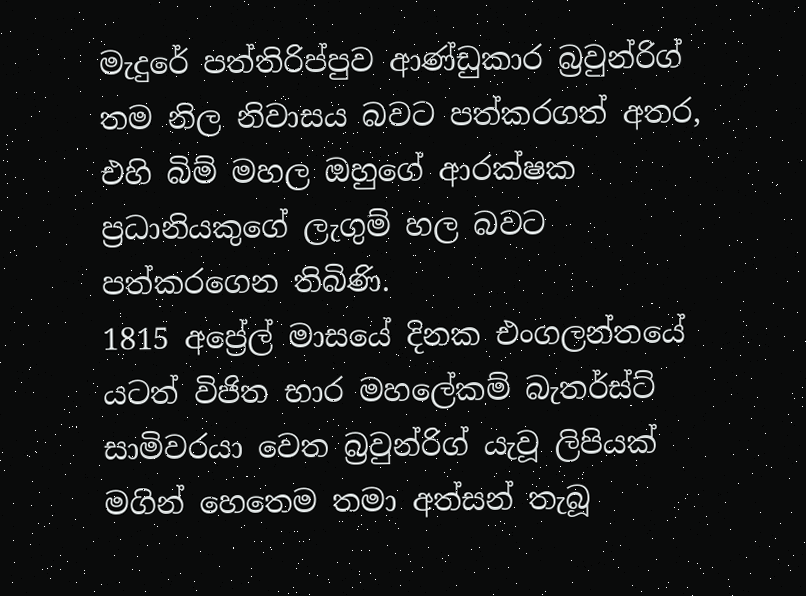මැදුරේ පත්තිරිප්පුව ආණ්ඩුකාර බ්‍රවුන්රිග් තම නිල නිවාසය බවට පත්කරගත් අතර, එහි බිම් මහල ඔහුගේ ආරක්ෂක ප්‍රධානියකුගේ ලැගුම් හල බවට පත්කරගෙන තිබිණි.
1815 අප්‍රේල් මාසයේ දිනක එංගලන්තයේ යටත් විජිත භාර මහ‍ලේකම් බැතර්ස්ට් සාමිවරයා වෙත බ්‍රවුන්රිග් යැවූ ලිපියක් මගින් හෙතෙම තමා අත්සන් තැබූ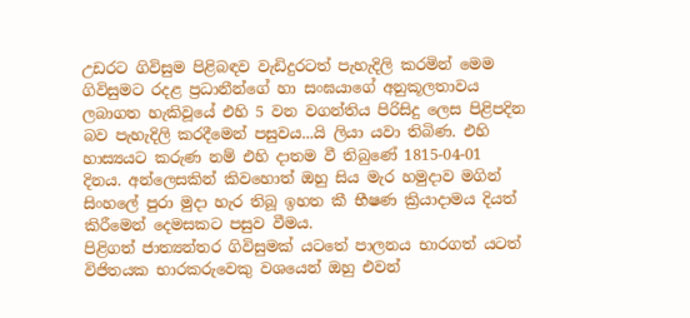උඩරට ගිවිසුම පිළිබඳව වැඩිදුරටත් පැහැදිලි කරමින් මෙම ගිවිසුමට රදළ ප්‍රධානීන්ගේ හා සංඝයාගේ අනුකූලතාවය ලබාගත හැකිවූයේ එහි 5 වන වගන්තිය පිරිසිදු ලෙස පිළිපදින බව පැහැදිලි කරදීමෙන් පසුවය...යි ලියා යවා තිබිණ. එහි හාස්‍යයට කරුණ නම් එහි දාතම වී තිබුණේ 1815-04-01 දිනය. අන්ලෙසකින් කිවහොත් ඔහු සිය මැර හමුදාව මගින් සිංහ‍ලේ පුරා මුදා හැර තිබූ ඉහත කී භීෂණ ක්‍රියාදාමය දියත් කිරීමෙන් දෙමසකට පසුව වීමය.
පිළිගත් ජාත්‍යන්තර ගිවිසුමක් යටතේ පාලනය භාරගත් යටත් විජිතයක භාරකරුවෙකු වශයෙන් ඔහු එවන්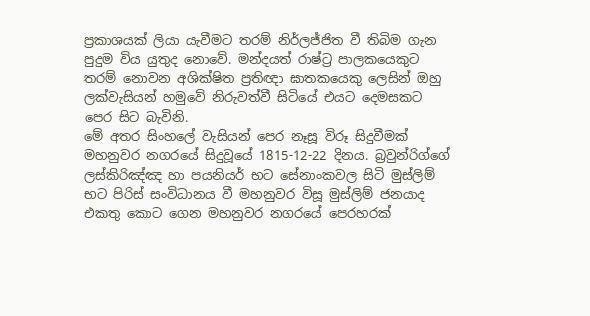ප්‍රකාශයක් ලියා යැවීමට තරම් නිර්ලජ්ජිත වී තිබිම ගැන පුදුම විය යුතුද නොවේ. මන්දයත් රාෂ්ට්‍ර පාලකයෙකුට තරම් නොවන අශික්ෂිත ප්‍රතිඥා ඝාතකයෙකු ලෙසින් ඔහු ලක්වැසියන් හමුවේ නිරුවත්වී සිටියේ එයට දෙමසකට පෙර සිට බැවිනි.
මේ අතර සිංහ‍ලේ වැසියන් පෙර නෑසූ විරූ සිදුවීමක් මහනුවර නගරයේ සිදුවූයේ 1815-12-22 දිනය. බ්‍රවුන්රිග්ගේ ලස්කිරිඤ්ඤ හා පයනියර් භට සේනාංකවල සිටි මුස්ලිම් භට පිරිස් සංවිධානය වී මහනුවර විසූ මුස්ලිම් ජනයාද එකතු කොට ගෙන මහනුවර නගරයේ පෙරහරක්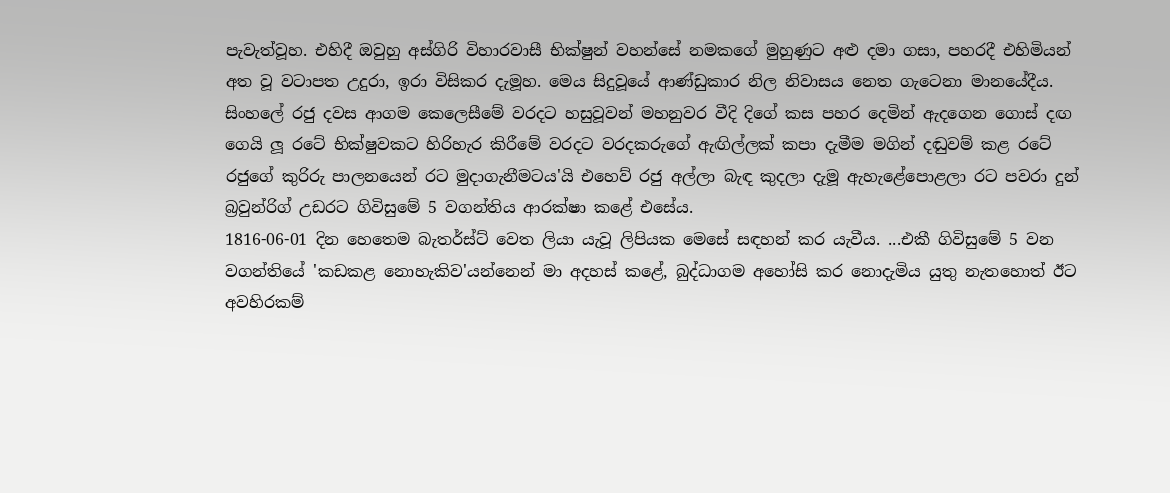පැවැත්වූහ. එහිදී ඔවුහු අස්ගිරි විහාරවාසී භික්ෂුන් වහන්සේ නමකගේ මුහුණුට අළු දමා ගසා, පහරදී එහිමියන් අත වූ වටාපත උදුරා, ඉරා විසිකර දැමූහ. මෙය සිදුවූයේ ආණ්ඩුකාර නිල නිවාසය නෙත ගැටෙනා මානයේදීය.
සිංහ‍ලේ රජු දවස ආගම කෙලෙසීමේ වරදට හසුවූවන් මහනුවර වීදි දිගේ කස පහර දෙමින් ඇදගෙන ගොස් දඟ ගෙයි ලූ රටේ භික්ෂුවකට හිරිහැර කිරීමේ වරදට වරදකරුගේ ඇඟිල්ලක් කපා දැමීම මගින් දඬුවම් කළ රටේ රජුගේ කුරිරු පාලනයෙන් රට මුදාගැනීමටය'යි එහෙව් රජු අල්ලා බැඳ කුදලා දැමූ ඇහැළේ‍පොළලා රට පවරා දුන් බ්‍රවුන්රිග් උඩරට ගිවිසුමේ 5 වගන්තිය ආරක්ෂා කළේ එසේය.
1816-06-01 දින හෙතෙම බැතර්ස්ට් වෙත ලියා යැවූ ලිපියක මෙසේ සඳහන් කර යැවීය. ...එකී ගිවිසුමේ 5 වන වගන්තියේ 'කඩකළ නොහැකිව'යන්නෙන් මා අදහස් කළේ, බුද්ධාගම අහෝසි කර නොදැමිය යුතු නැතහොත් ඊට අවහිරකම්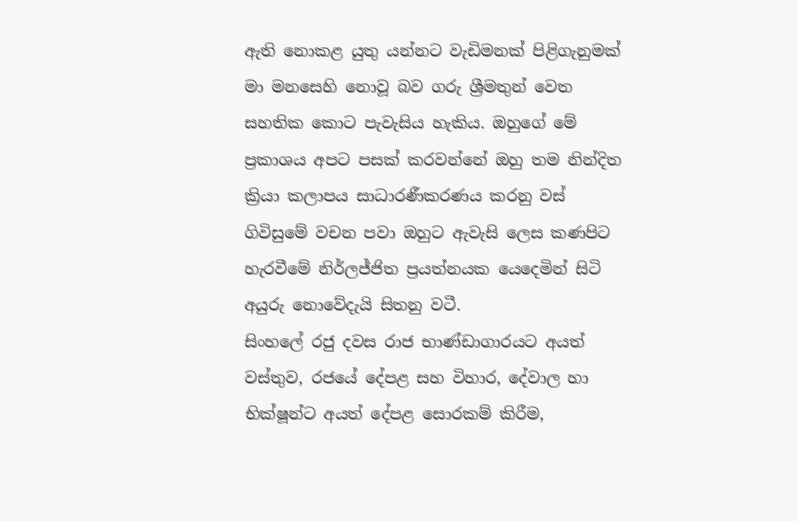ඇති නොකළ යුතු යන්නට වැඩිමනක් පිළිගැනුමක් මා මනසෙහි නොවූ බව ගරු ශ්‍රීමතුන් වෙත සහතික කොට පැවැසිය හැකිය. ඔහුගේ මේ ප්‍රකාශය අපට පසක් කරවන්නේ ඔහු තම නින්දිත ක්‍රියා කලාපය සාධාරණීකරණය කරනු වස් ගිවිසුමේ වචන පවා ඔහුට ඇවැසි ලෙස කණපිට හැරවීමේ නිර්ලජ්ජිත ප්‍රයත්නයක යෙදෙමින් සිටි අයුරු නොවේදැයි සිතනු වටී.
සිංහ‍ලේ රජු දවස රාජ භාණ්ඩාගාරයට අයත් වස්තුව, රජයේ දේපළ සහ විහාර, දේවාල හා භික්ෂූන්ට අයත් දේපළ සොරකම් කිරීම,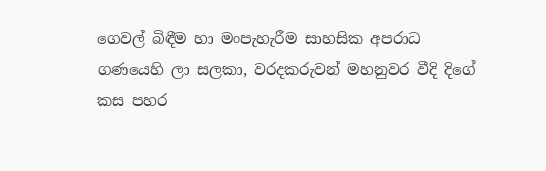ගෙවල් බිඳීම හා මංපැහැරීම සාහසික අපරාධ ගණයෙහි ලා සලකා, වරදකරුවන් මහනුවර වීදි දිගේ කස පහර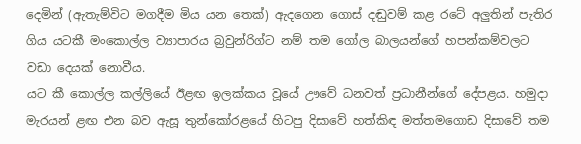දෙමින් (ඇතැම්විට මගදීම මිය යන තෙක්) ඇදගෙන ගොස් දඬුවම් කළ රටේ අලුතින් පැතිර ගිය යටකී මංකොල්ල ව්‍යාපාරය බ්‍රවුන්රිග්ට නම් තම ගෝල බාලයන්ගේ හපන්කම්වලට වඩා දෙයක් නොවීය.
යට කී කොල්ල කල්ලියේ ඊළඟ ඉලක්කය වූයේ ඌවේ ධනවත් ප්‍රධානීන්ගේ දේපළය. හමුදා මැරයන් ළඟ එන බව ඇසූ තුන්කෝරළයේ හිටපු දිසාවේ හත්කිඳ මත්තමගොඩ දිසාවේ තම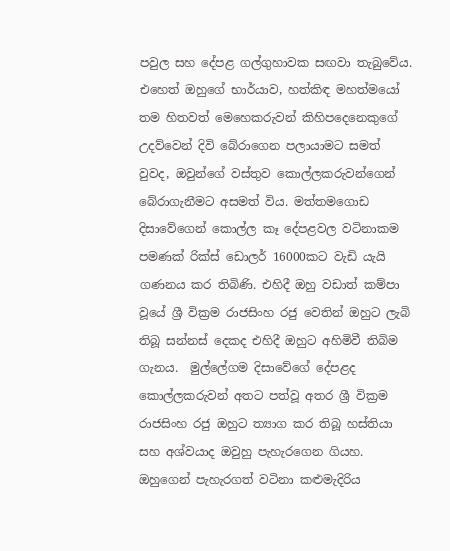පවුල සහ දේපළ ගල්ගුහාවක සඟවා තැබුවේය.
එහෙත් ඔහුගේ භාර්යාව, හත්කිඳ මහත්මයෝ තම හිතවත් මෙහෙකරුවන් කිහිපදෙනෙකුගේ උදව්වෙන් දිවි බේරාගෙන පලායාමට සමත් වුවද, ඔවුන්ගේ වස්තුව කොල්ලකරුවන්ගෙන් බේරාගැනීමට අසමත් විය. මත්තමගොඩ දිසාවේගෙන් කොල්ල කෑ දේපළවල වටිනාකම පමණක් රික්ස් ඩොලර් 16000කට වැඩි යැයි ගණනය කර තිබිණි. එහිදී ඔහු වඩාත් කම්පා වූයේ ශ්‍රී වික්‍රම රාජසිංහ රජු වෙතින් ඔහුට ලැබි තිබූ සන්නස් දෙකද එහිදී ඔහුට අහිමිවී තිබිම ගැනය.  මුල්‍ලේගම දිසාවේගේ දේපළද කොල්ලකරුවන් අතට පත්වූ අතර ශ්‍රී වික්‍රම රාජසිංහ රජු ඔහුට ත්‍යාග කර තිබූ හස්තියා සහ අශ්වයාද ඔවුහු පැහැරගෙන ගියහ.
ඔහුගෙන් පැහැරගත් වටිනා කළුමැදිරිය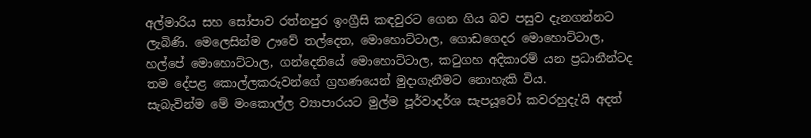අල්මාරිය සහ සෝපාව රත්නපුර ඉංග්‍රීසි කඳවුරට ගෙන ගිය බව පසුව දැනගන්නට ලැබිණි. මෙලෙසින්ම ඌවේ තල්දෙත, මොහොට්ටාල, ගොඩගෙදර මොහොට්ටාල, හල්පේ මොහොට්ටාල, ගන්දෙනියේ මොහොට්ටාල, කටුගහ අදිකාරම් යන ප්‍රධානීන්ටද තම දේපළ කොල්ලකරුවන්ගේ ග්‍රහණයෙන් මුදාගැනීමට නොහැකි විය.
සැබැවින්ම මේ මංකොල්ල ව්‍යාපාරයට මුල්ම පූර්වාදර්ශ සැපයූවෝ කවරහුදැ'යි අදත්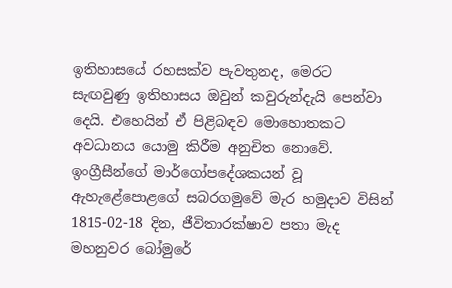ඉතිහාසයේ රහසක්ව පැවතුනද, මෙරට සැඟවුණු ඉතිහාසය ඔවුන් කවුරුන්දැයි පෙන්වා දෙයි. එහෙයින් ඒ පිළිබඳව මොහොතකට අවධානය යොමු කිරීම අනුචිත නොවේ.
ඉංග්‍රීසීන්ගේ මාර්ගෝපදේශකයන් වූ ඇහැළේ‍පොළගේ සබරගමුවේ මැර හමුදාව විසින් 1815-02-18 දින, ජීවිතාරක්ෂාව පතා මැද මහනුවර බෝමුරේ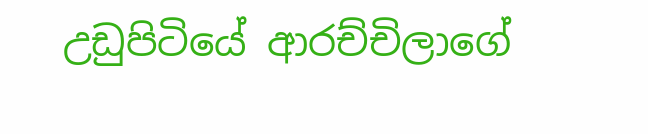උඩුපිටියේ ආරච්චිලාගේ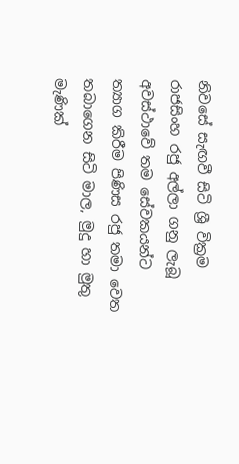නිවසේ සැඟවී සිටි ශ්‍රී වික්‍රම රාජසිංහ රජු අල්ලා ගනු ලැබූ අවස්ථාවේ තම සේවකයන්ට ත්‍යාග කිරීම පිණිස රජු තමා වෙත තබාගෙන සිටි මාල, මුදු හා මුතු මැණික්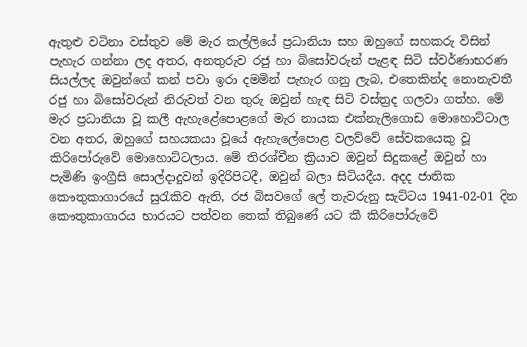ඇතුළු වටිනා වස්තුව මේ මැර කල්ලියේ ප්‍රධානියා සහ ඔහුගේ සහකරු විසින් පැහැර ගන්නා ලද අතර, අනතුරුව රජු හා බිසෝවරුන් පැළඳ සිටි ස්වර්ණාභරණ සියල්ලද ඔවුන්ගේ කන් පවා ඉරා දමමින් පැහැර ගනු ලැබ, එතෙකින්ද නොනැවතී රජු හා බිසෝවරුන් නිරුවත් වන තුරු ඔවුන් හැඳ සිටි වස්ත්‍රද ගලවා ගත්හ. මේ මැර ප්‍රධානියා වූ කලී ඇහැළේ‍පොළගේ මැර නායක එක්නැලිගොඩ මොහොට්ටාල වන අතර, ඔහුගේ සහයකයා වූයේ ඇහැ‍ලේ‍පොළ වලව්වේ සේවකයෙකු වූ කිරි‍පෝරුවේ මොහොට්ටලාය. මේ තිරශ්චීන ක්‍රියාව ඔවුන් සිදුකළේ ඔවුන් හා පැමිණි ඉංග්‍රීසි සොල්දාදුවන් ඉදිරිපිටදී, ඔවුන් බලා සිටියදීය. අදද ජාතික කෞතුකාගාරයේ සුරැකිව ඇති, රජ බිසවගේ ‍ලේ තැවරුනු සැට්ටය 1941-02-01 දින කෞතුකාගාරය භාරයට පත්වන තෙක් තිබුණේ යට කී කිරි‍පෝරුවේ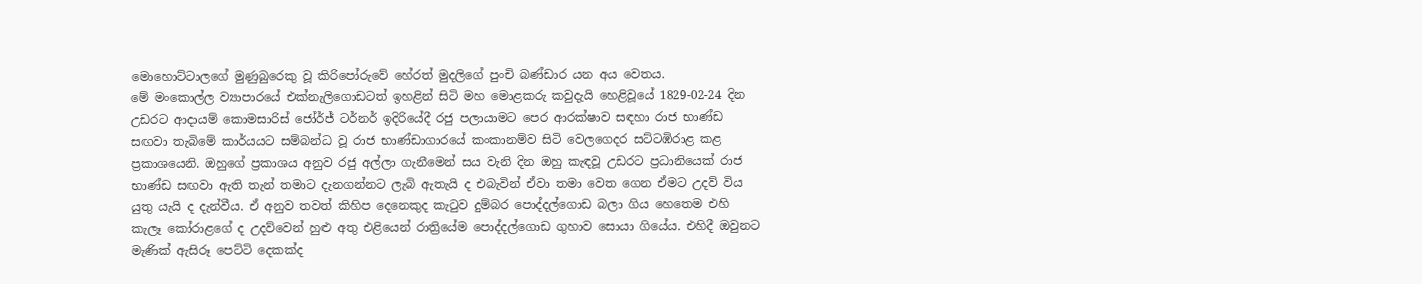මොහොට්ටාලගේ මුණුබුරෙකු වූ කිරි‍පෝරුවේ හේරත් මුදලිගේ පුංචි බණ්ඩාර යන අය වෙතය.
මේ මංකොල්ල ව්‍යාපාරයේ එක්නැලිගොඩටත් ඉහළින් සිටි මහ මොළකරු කවුදැයි හෙළිවූයේ 1829-02-24 දින උඩරට ආදායම් කොමසාරිස් ජෝර්ජ් ටර්නර් ඉදිරියේදී රජු පලායාමට පෙර ආරක්ෂාව සඳහා රාජ භාණ්ඩ සඟවා තැබිමේ කාර්යයට සම්බන්ධ වූ රාජ භාණ්ඩාගාරයේ කංකානම්ව සිටි වෙලගෙදර සට්ටඹිරාළ කළ ප්‍රකාශයෙනි. ඔහුගේ ප්‍රකාශය අනුව රජු අල්ලා ගැනීමෙන් සය වැනි දින ඔහු කැඳවූ උඩරට ප්‍රධානියෙක් රාජ භාණ්ඩ සඟවා ඇති තැන් තමාට දැනගන්නට ලැබි ඇතැයි ද එබැවින් ඒවා තමා වෙත ගෙන ඒමට උදව් විය යුතු යැයි ද දැන්වීය. ඒ අනුව තවත් කිහිප දෙනෙකුද කැටුව දුම්බර ‍පොද්දල්ගොඩ බලා ගිය හෙතෙම එහි කැලෑ කෝරාළගේ ද උදව්වෙන් හුළු අතු එළියෙන් රාත්‍රියේම ‍පොද්දල්ගොඩ ගුහාව සොයා ගියේය. එහිදී ඔවුනට මැණික් ඇසිරූ පෙට්ටි දෙකක්ද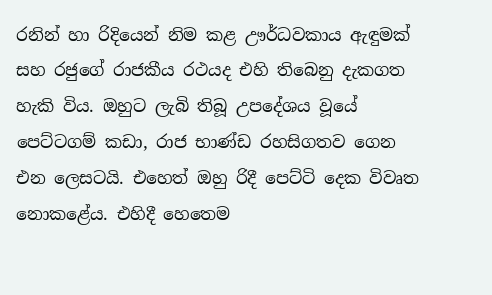රනින් හා රිදියෙන් නිම කළ ඌර්ධවකාය ඇඳුමක් සහ රජුගේ රාජකීය රථයද එහි තිබෙනු දැකගත හැකි විය. ඔහුට ලැබි තිබූ උපදේශය වූයේ පෙට්ටගම් කඩා, රාජ භාණ්ඩ රහසිගතව ගෙන එන ලෙසටයි. එහෙත් ඔහු රිදී පෙට්ටි දෙක විවෘත නොකළේය. එහිදී හෙතෙම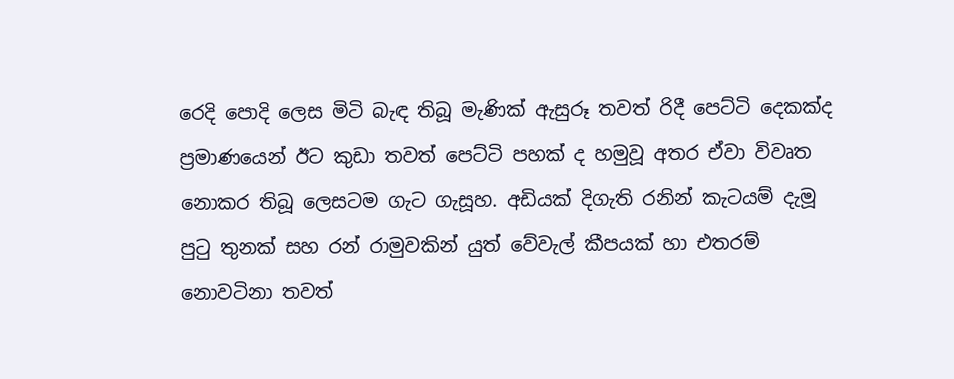රෙදි ‍පොදි ලෙස මිටි බැඳ තිබූ මැණික් ඇසුරූ තවත් රිදී පෙට්ටි දෙකක්ද ප්‍රමාණයෙන් ඊට කුඩා තවත් පෙට්ටි පහක් ද හමුවූ අතර ඒවා විවෘත නොකර තිබූ ලෙසටම ගැට ගැසූහ. අඩියක් දිගැති රනින් කැටයම් දැමූ පුටු තුනක් සහ රන් රාමුවකින් යුත් වේවැල් කීපයක් හා එතරම් නොවටිනා තවත්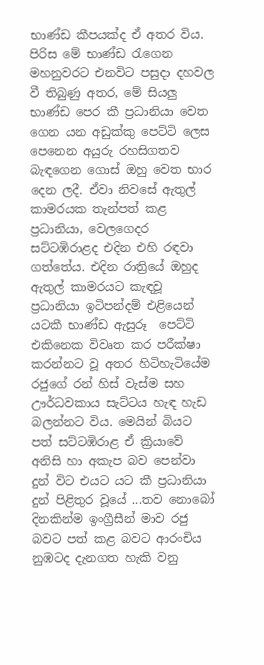භාණ්ඩ කීපයක්ද ඒ අතර විය.
පිරිස මේ භාණ්ඩ රැගෙන මහනුවරට එනවිට පසුදා දහවල වී තිබුණු අතර, මේ සියලු භාණ්ඩ පෙර කී ප්‍රධානියා වෙත ගෙන යන අඩුක්කු පෙට්ටි ලෙස පෙනෙන අයුරු රහසිගතව බැඳගෙන ගොස් ඔහු වෙත භාර දෙන ලදී. ඒවා නිවසේ ඇතුල් කාමරයක තැන්පත් කළ ප්‍රධානියා, වෙලගෙදර සට්ටඹිරාළද එදින එහි රඳවා ගත්තේය. එදින රාත්‍රියේ ඔහුද ඇතුල් කාමරයට කැඳවූ ප්‍රධානියා ඉටිපන්දම් එළියෙන් යටකී භාණ්ඩ ඇසුරූ  පෙට්ටි එකිනෙක විවෘත කර පරීක්ෂා කරන්නට වූ අතර හිටිහැටියේම රජුගේ රන් හිස් වැස්ම සහ ඌර්ධවකාය සැට්ටය හැඳ හැඩ බලන්නට විය. මෙයින් බියට පත් සට්ටඹිරාළ ඒ ක්‍රියාවේ අනිසි හා අකැප බව පෙන්වා දුන් විට එයට යට කී ප්‍රධානියා දුන් පිළිතුර වූයේ ...තව නොබෝ දිනකින්ම ඉංග්‍රීසීන් මාව රජු බවට පත් කළ බවට ආරංචිය නුඹටද දැනගත හැකි වනු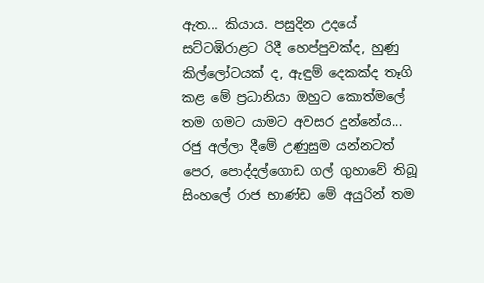ඇත... කියාය. පසුදින උදයේ සට්ටඹිරාළට රිදී හෙප්පුවක්ද, හුණු කිල්ලෝටයක් ද, ඇඳුම් දෙකක්ද තෑගි කළ මේ ප්‍රධානියා ඔහුට කොත්ම‍ලේ තම ගමට යාමට අවසර දුන්නේය...
රජු අල්ලා දීමේ උණුසුම යන්නටත් පෙර, පොද්දල්ගොඩ ගල් ගුහාවේ තිබූ සිංහ‍ලේ රාජ භාණ්ඩ මේ අයුරින් තම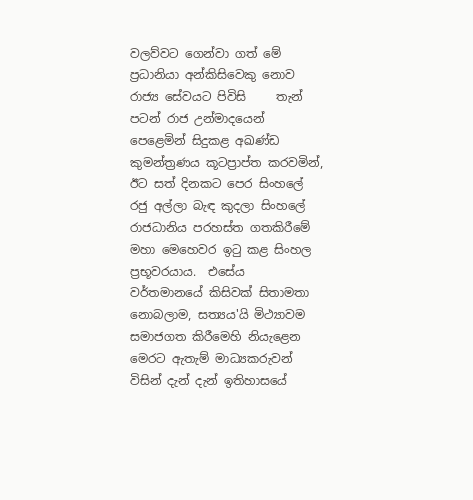වලව්වට ගෙන්වා ගත් මේ ප්‍රධානියා අන්කිසිවෙකු නොව රාජ්‍ය සේවයට පිවිසි     තැන් පටන් රාජ උන්මාදයෙන් පෙළෙමින් සිදුකළ අඛණ්ඩ කුමන්ත්‍රණය කූටප්‍රාප්ත කරවමින්, ඊට සත් දිනකට පෙර සිංහ‍ලේ රජු අල්ලා බැඳ කුදලා සිංහ‍ලේ රාජධානිය පරහස්ත ගතකිරීමේ මහා මෙහෙවර ඉටු කළ සිංහල ප්‍රභූවරයාය.  එසේය වර්තමානයේ කිසිවක් සිතාමතා නොබලාම, සත්‍යය'යි මිථ්‍යාවම සමාජගත කිරීමෙහි නියැළෙන මෙරට ඇතැම් මාධ්‍යකරුවන් විසින් දැන් දැන් ඉතිහාසයේ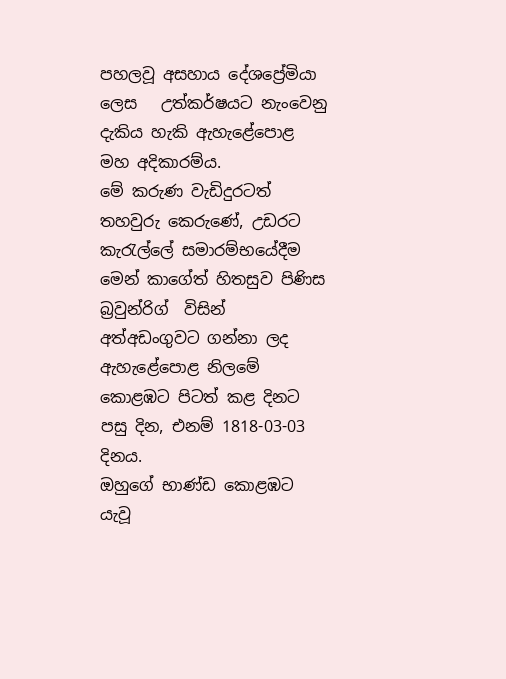පහලවූ අසහාය දේශප්‍රේමියා ලෙස   උත්කර්ෂයට නැංවෙනු දැකිය හැකි ඇහැළේ‍පොළ මහ අදිකාරම්ය.
මේ කරුණ වැඩිදුරටත් තහවුරු කෙරුණේ, උඩරට කැරැල්‍ලේ සමාරම්භයේදීම මෙන් කාගේත් හිතසුව පිණිස බ්‍රවුන්රිග්  විසින් අත්අඩංගුවට ගන්නා ලද ඇහැළේ‍පොළ නිලමේ කොළඹට පිටත් කළ දිනට පසු දින, එනම් 1818-03-03 දිනය.
ඔහුගේ භාණ්ඩ කොළඹට යැවූ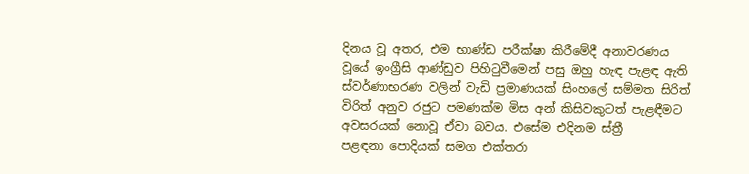දිනය වූ අතර, එම භාණ්ඩ පරීක්ෂා කිරීමේදී අනාවරණය වූයේ ඉංග්‍රීසි ආණ්ඩුව පිහිටුවීමෙන් පසු ඔහු හැඳ පැළඳ ඇති ස්වර්ණාභරණ වලින් වැඩි ප්‍රමාණයක් සිංහ‍ලේ සම්මත සිරිත් විරිත් අනුව රජුට පමණක්ම මිස අන් කිසිවකුටත් පැළඳීමට අවසරයක් නොවූ ඒවා බවය. එසේම එදිනම ස්ත්‍රී පළඳනා ‍පොදියක් සමග එක්තරා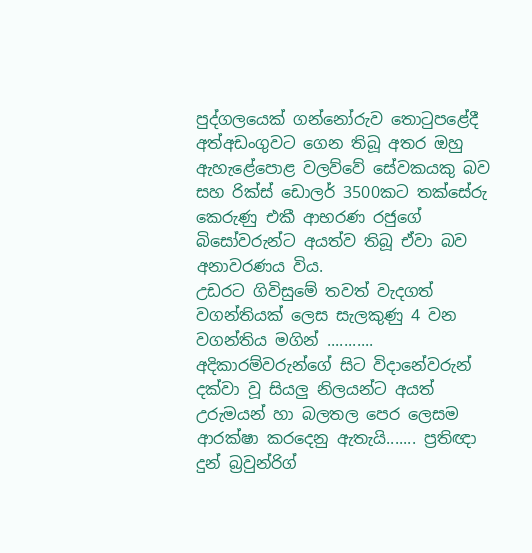පුද්ගලයෙක් ගන්නෝරුව තොටුපළේදී අත්අඩංගුවට ගෙන තිබූ අතර ඔහු ඇහැළේ‍පොළ වලව්වේ සේවකයකු බව සහ රික්ස් ඩොලර් 3500කට තක්සේරු කෙරුණු එකී ආභරණ රජුගේ බිසෝවරුන්ට අයත්ව තිබූ ඒවා බව අනාවරණය විය.
උඩරට ගිවිසුමේ තවත් වැදගත් වගන්තියක් ලෙස සැලකුණු 4 වන වගන්තිය මගින් ........... අදිකාරම්වරුන්ගේ සිට විදානේවරුන් දක්වා වූ සියලු නිලයන්ට අයත් උරුමයන් හා බලතල පෙර ලෙසම ආරක්ෂා කරදෙනු ඇතැයි....... ප්‍රතිඥා දුන් බ්‍රවුන්රිග්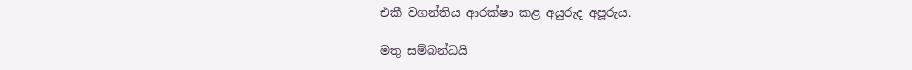එකී වගන්තිය ආරක්ෂා කළ අයුරුද අපූරුය.

මතු සම්බන්ධයි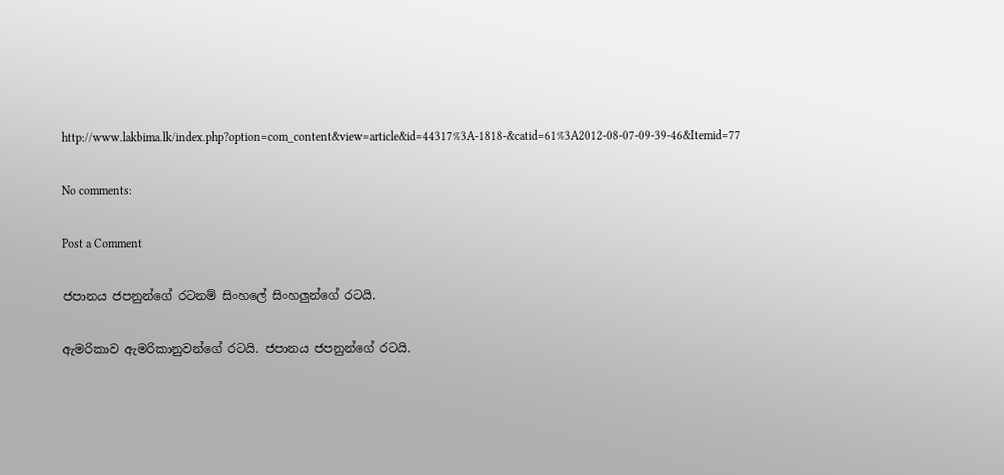http://www.lakbima.lk/index.php?option=com_content&view=article&id=44317%3A-1818-&catid=61%3A2012-08-07-09-39-46&Itemid=77

No comments:

Post a Comment

ජපානය ජපනුන්ගේ රටනම් සිංහලේ සිංහලුන්ගේ රටයි.

ඇමරිකාව ඇමරිකානුවන්ගේ රටයි. ජපානය ජපනුන්ගේ රටයි.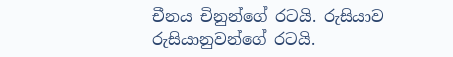චීනය චිනුන්ගේ රටයි. රුසියාව රුසියානුවන්ගේ රටයි.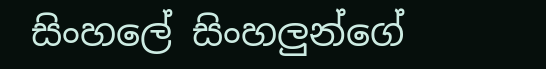සිංහලේ සිංහලුන්ගේ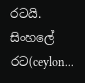රටයි. සිංහලේ රට(ceylon...